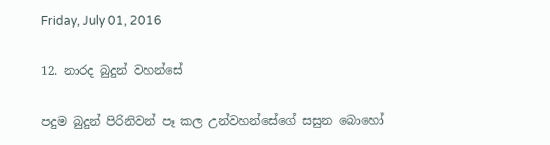Friday, July 01, 2016

12. නාරද බුදුන් වහන්සේ

පදුම බුදුන් පිරිනිවන් පෑ කල උන්වහන්සේගේ සසුන බොහෝ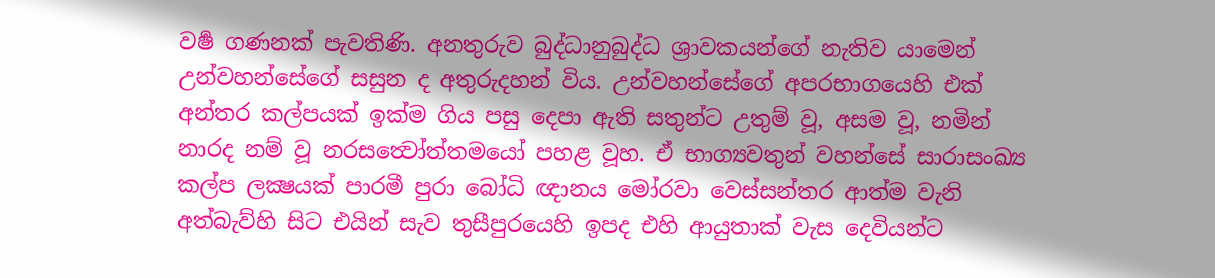වර්‍ෂ ගණනක් පැවතිණි. අනතුරුව බුද්ධානුබුද්ධ ශ්‍රාවකයන්ගේ නැතිව යාමෙන් උන්වහන්සේගේ සසුන ද අතුරුදහන් විය. උන්වහන්සේගේ අපරභාගයෙහි එක් අන්තර කල්පයක් ඉක්ම ගිය පසු දෙපා ඇති සතුන්ට උතුම් වූ, අසම වූ, නමින් නාරද නම් වූ නරසත්‍වෝත්තමයෝ පහළ වූහ. ඒ භාග්‍යවතුන් වහන්සේ සාරාසංඛ්‍ය කල්ප ලක්‍ෂයක් පාරමී පුරා බෝධි ඥානය මෝරවා වෙස්සන්තර ආත්ම වැනි අත්බැව්හි සිට එයින් සැව තුසීපුරයෙහි ඉපද එහි ආයුතාක් වැස දෙවියන්ට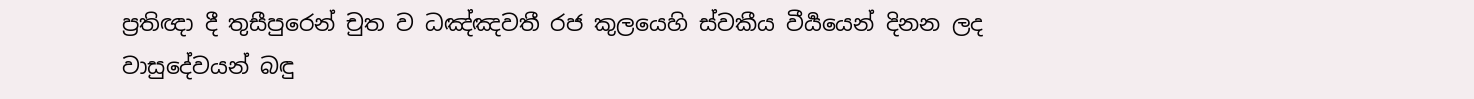ප්‍රතිඥා දී තුසීපුරෙන් චුත ව ධඤ්ඤවතී රජ කුලයෙහි ස්වකීය වීර්‍යයෙන් දිනන ලද වාසුදේවයන් බඳු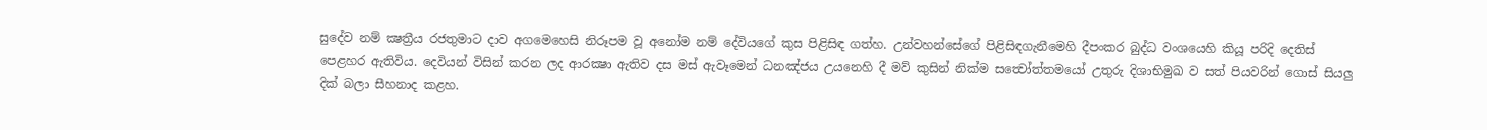සුදේව නම් ක්‍ෂත්‍රීය රජතුමාට දාව අගමෙහෙසි නිරූපම වූ අනෝම නම් දේවියගේ කුස පිළිසිඳ ගත්හ. උන්වහන්සේගේ පිළිසිඳගැනීමෙහි දීපංකර බුද්ධ වංශයෙහි කියූ පරිදි දෙතිස් පෙළහර ඇතිවිය. දෙවියන් විසින් කරන ලද ආරක්‍ෂා ඇතිව දස මස් ඇවෑමෙන් ධනඤ්ජය උයනෙහි දී මව් කුසින් නික්ම සත්‍වෝත්තමයෝ උතුරු දිශාභිමුඛ ව සත් පියවරින් ගොස් සියලු දික් බලා සීහනාද කළහ.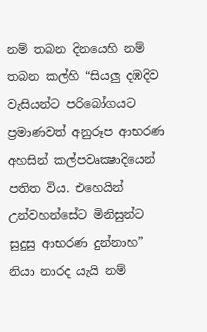නම් තබන දිනයෙහි නම් තබන කල්හි “සියලු දඹදිව වැසියන්ට පරිබෝගයට ප්‍රමාණවත් අනුරූප ආභරණ අහසින් කල්පවෘක්‍ෂාදියෙන් පතිත විය. එහෙයින් උන්වහන්සේට මිනිසුන්ට සුදුසු ආභරණ දුන්නාහ” නියා නාරද යැයි නම්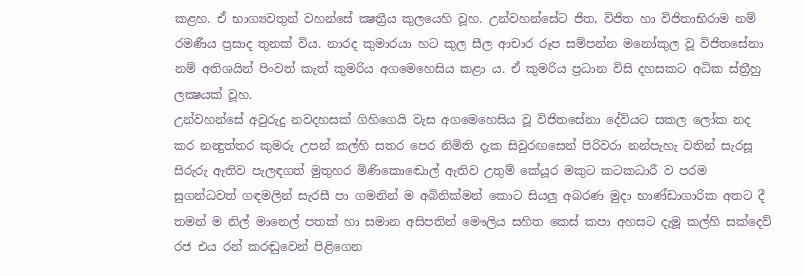කළහ. ඒ භාග්‍යවතුන් වහන්සේ ක්‍ෂත්‍රීය කුලයෙහි වූහ. උන්වහන්සේට ජිත, විජිත හා විජිතාභිරාම නම් රමණීය ප්‍රසාද තුනක් විය. නාරද කුමාරයා හට කුල සීල ආචාර රූප සම්පන්න මනෝකුල වූ විජිතසේනා නම් අතිශයින් පිංවත් කැත් කුමරිය අගමෙහෙසිය කළා ය. ඒ කුමරිය ප්‍රධාන විසි දහසකට අධික ස්ත්‍රීහු ලක්‍ෂයක් වූහ.
උන්වහන්සේ අවුරුදු නවදහසක් ගිහිගෙයි වැස අගමෙහෙසිය වූ විජිතසේනා දේවියට සකල ලෝක නද කර නන්‍දුත්තර කුමරු උපන් කල්හි සතර පෙර නිමිති දැක සිවුරඟසෙන් පිරිවරා නන්පැහැ වතින් සැරසූ සිරුරු ඇතිව පැලඳගත් මුතුහර මිණිකොඬොල් ඇතිව උතුම් කේයූර මකුට කටකධාරී ව පරම සුගන්ධවත් ගඳමලින් සැරසී පා ගමනින් ම අබිනික්මන් කොට සියලු අබරණ මුදා භාණ්ඩාගාරික අතට දී තමන් ම නිල් මානෙල් පතක් හා සමාන අසිපතින් මෞලිය සහිත කෙස් කපා අහසට දැමූ කල්හි සක්දෙව් රජ එය රන් කරඬුවෙන් පිළිගෙන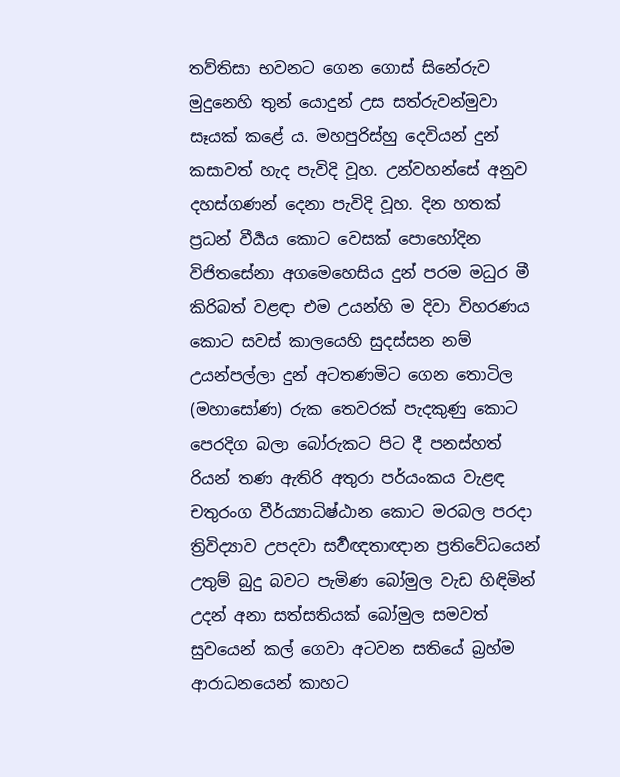තව්තිසා භවනට ගෙන ගොස් සිනේරුව මුදුනෙහි තුන් යොදුන් උස සත්රුවන්මුවා සෑයක් කළේ ය. මහපුරිස්‍හු දෙවියන් දුන් කසාවත් හැද පැවිදි වූහ. උන්වහන්සේ අනුව දහස්ගණන් දෙනා පැවිදි වූහ. දින හතක් ප්‍රධන් වීර්‍යය කොට වෙසක් පොහෝදින විජිතසේනා අගමෙහෙසිය දුන් පරම මධුර මී කිරිබත් වළඳා එම උයන්හි ම දිවා විහරණය කොට සවස් කාලයෙහි සුදස්සන නම් උයන්පල්ලා දුන් අටතණමිට ගෙන තොටිල (මහාසෝණ) රුක තෙවරක් පැදකුණු කොට පෙරදිග බලා බෝරුකට පිට දී පනස්හත් රියන් තණ ඇතිරි අතුරා පර්යංකය වැළඳ චතුරංග වීර්ය්‍යාධිෂ්ඨාන කොට මරබල පරදා ත්‍රිවිද්‍යාව උපදවා සර්‍වඥතාඥාන ප්‍රතිවේධයෙන් උතුම් බුදු බවට පැමිණ බෝමුල වැඩ හිඳිමින් උදන් අනා සත්සතියක් බෝමුල සමවත් සුවයෙන් කල් ගෙවා අටවන සතියේ බ්‍රහ්ම ආරාධනයෙන් කාහට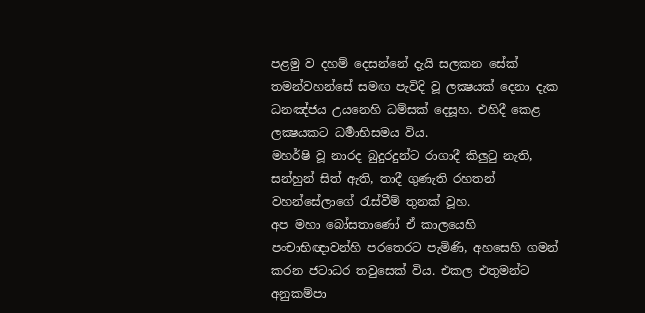පළමු ව දහම් දෙසන්නේ දැයි සලකන සේක් තමන්වහන්සේ සමඟ පැවිදි වූ ලක්‍ෂයක් දෙනා දැක ධනඤ්ජය උයනෙහි ධම්සක් දෙසූහ. එහිදී කෙළ ලක්‍ෂයකට ධර්‍මාභිසමය විය.
මහර්ෂි වූ නාරද බුදුරදුන්ට රාගාදී කිලුටු නැති, සන්හුන් සිත් ඇති, තාදී ගුණැති රහතන් වහන්සේලාගේ රැස්වීම් තුනක් වූහ.
අප මහා බෝසතාණෝ ඒ කාලයෙහි පංචාභිඥාවන්හි පරතෙරට පැමිණි, අහසෙහි ගමන් කරන ජටාධර තවුසෙක් විය. එකල එතුමන්ට අනුකම්පා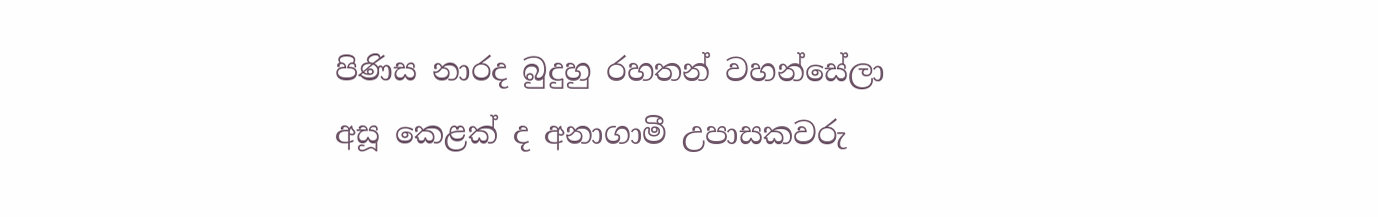පිණිස නාරද බුදුහු රහතන් වහන්සේලා අසූ කෙළක් ද අනාගාමී උපාසකවරු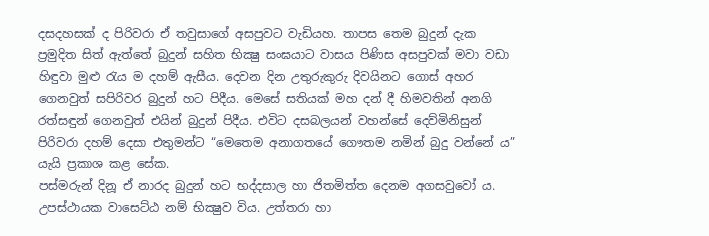දසදහසක් ද පිරිවරා ඒ තවුසාගේ අසපුවට වැඩියහ. තාපස තෙම බුදුන් දැක ප්‍රමුදිත සිත් ඇත්තේ බුදුන් සහිත භික්‍ෂු සංඝයාට වාසය පිණිස අසපුවක් මවා වඩා හිඳුවා මුළු රැය ම දහම් ඇසීය. දෙවන දින උතුරුකුරු දිවයිනට ගොස් අහර ගෙනවුත් සපිරිවර බුදුන් හට පිදීය. මෙසේ සතියක් මහ දන් දී හිමවතින් අනගි රත්සඳුන් ගෙනවුත් එයින් බුදුන් පිදීය. එවිට දසබලයන් වහන්සේ දෙව්මිනිසුන් පිරිවරා දහම් දෙසා එතුමන්ට “මෙතෙම අනාගතයේ ගෞතම නමින් බුදු වන්නේ ය” යැයි ප්‍රකාශ කළ සේක.
පස්මරුන් දිනූ ඒ නාරද බුදුන් හට භද්දසාල හා ජිතමිත්ත දෙනම අගසවුවෝ ය. උපස්ථායක වාසෙට්ඨ නම් භික්‍ෂුව විය. උත්තරා හා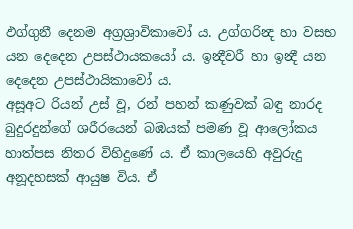ඵග්ගුනී දෙනම අග්‍රශ්‍රාවිකාවෝ ය. උග්ගරින්‍ද හා වසභ යන දෙදෙන උපස්ථායකයෝ ය. ඉන්‍දීවරී හා ඉන්‍දී යන දෙදෙන උපස්ථායිකාවෝ ය.
අසූඅට රියන් උස් වූ, රන් පහන් කණුවක් බඳු නාරද බුදුරදුන්ගේ ශරීරයෙන් බඹයක් පමණ වූ ආලෝකය හාත්පස නිතර විහිදුණේ ය. ඒ කාලයෙහි අවුරුදු අනූදහසක් ආයුෂ විය. ඒ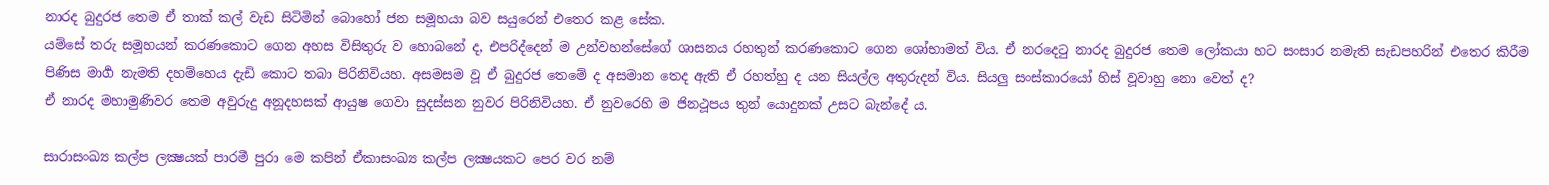නාරද බුදුරජ තෙම ඒ තාක් කල් වැඩ සිටිමින් බොහෝ ජන සමූහයා බව සයුරෙන් එතෙර කළ සේක.
යම්සේ තරු සමූහයන් කරණකොට ගෙන අහස විසිතුරු ව හොබනේ ද, එපරිද්දෙන් ම උන්වහන්සේගේ ශාසනය රහතුන් කරණකොට ගෙන ශෝභාමත් විය. ඒ නරදෙටු නාරද බුදුරජ තෙම ලෝකයා හට සංසාර නමැති සැඩපහරින් එතෙර කිරීම පිණිස මාර්‍ග නැමති දහම්හෙය දැඩි කොට තබා පිරිනිවියහ. අසමසම වූ ඒ බුදුරජ තෙමේ ද අසමාන තෙද ඇති ඒ රහත්හු ද යන සියල්ල අතුරුදන් විය. සියලු සංස්කාරයෝ හිස් වූවාහු නො වෙත් ද?
ඒ නාරද මහාමුණිවර තෙම අවුරුදු අනූදහසක් ආයුෂ ගෙවා සුදස්සන නුවර පිරිනිවියහ. ඒ නුවරෙහි ම ජිනථූපය තුන් යොදුනක් උසට බැන්දේ ය.

සාරාසංඛ්‍ය කල්ප ලක්‍ෂයක් පාරමී පුරා මෙ කපින් ඒකාසංඛ්‍ය කල්ප ලක්‍ෂයකට පෙර වර නම්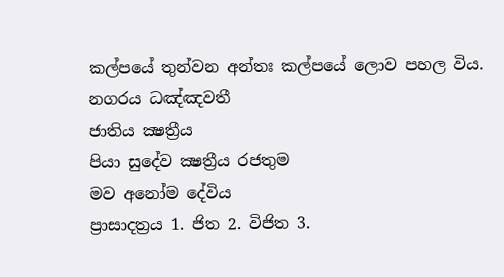කල්පයේ තුන්වන අන්තඃ කල්පයේ ලොව පහල විය.
නගරය ධඤ්ඤවතී
ජාතිය ක්‍ෂත්‍රීය
පියා සුදේව ක්‍ෂත්‍රීය රජතුම
මව අනෝම දේවිය
ප්‍රාසාදත්‍රය 1. ජිත 2. විජිත 3.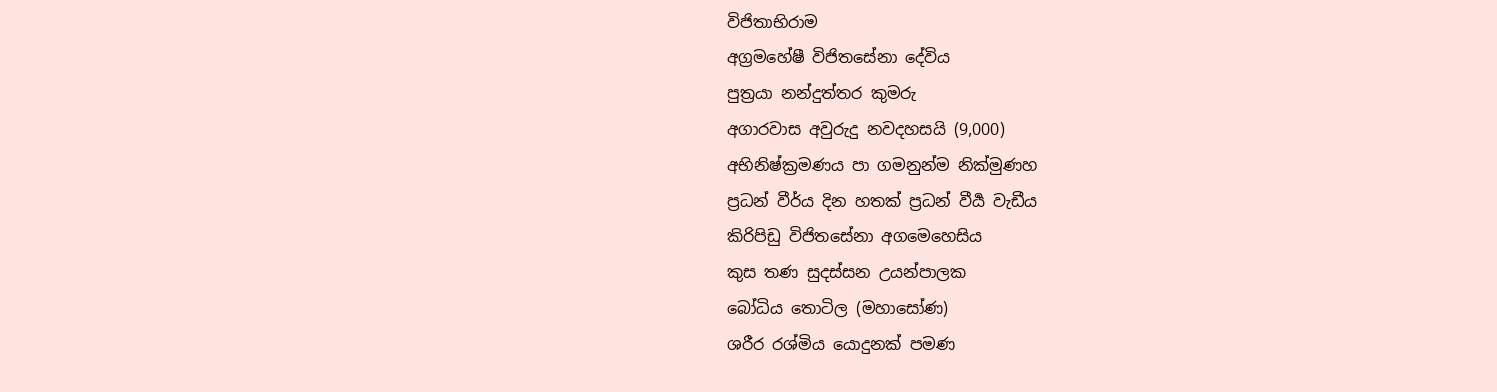විජිතාභිරාම
අග්‍රමහේෂී විජිතසේනා දේවිය
පුත්‍රයා නන්දුත්තර කුමරු
අගාරවාස අවුරුදු නවදහසයි (9,000)
අභිනිෂ්ක්‍රමණය පා ගමනුන්ම නික්මුණහ
ප්‍රධන් වීර්ය දින හතක් ප්‍රධන් වීර්‍ය වැඩීය
කිරිපිඩු විජිතසේනා අගමෙහෙසිය
කුස තණ සුදස්සන උයන්පාලක
බෝධිය තොටිල (මහාසෝණ)
ශරීර රශ්මිය යොදුනක් පමණ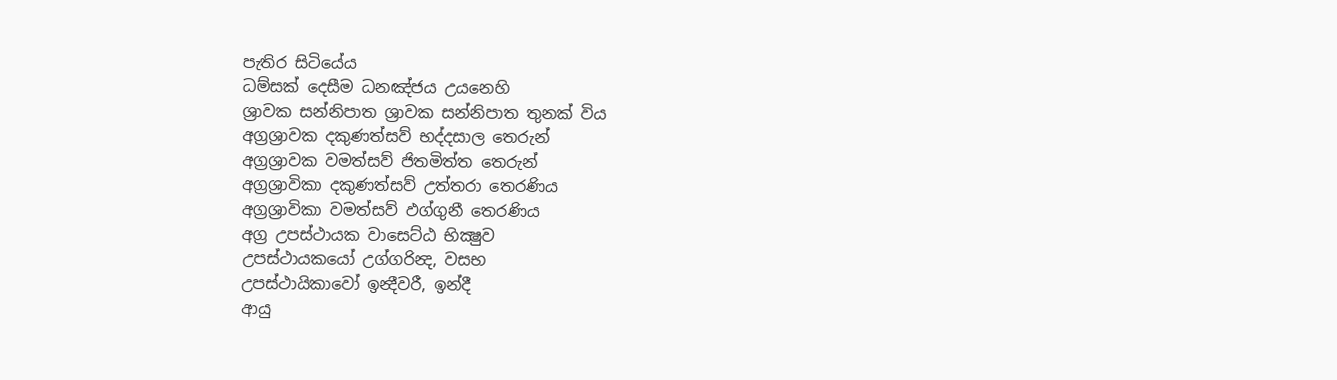පැතිර සිටියේය
ධම්සක් දෙසීම ධනඤ්ජය උයනෙහි
ශ්‍රාවක සන්නිපාත ශ්‍රාවක සන්නිපාත තුනක් විය
අග්‍රශ්‍රාවක දකුණත්සව් භද්දසාල තෙරුන්
අග්‍රශ්‍රාවක වමත්සව් ජිතමිත්ත තෙරුන්
අග්‍රශ්‍රාවිකා දකුණත්සව් උත්තරා තෙරණිය
අග්‍රශ්‍රාවිකා වමත්සව් ඵග්ගුනී තෙරණිය
අග්‍ර උපස්ථායක වාසෙට්ඨ භික්‍ෂුව
උපස්ථායකයෝ උග්ගරින්‍ද, වසභ
උපස්ථායිකාවෝ ඉන්‍දීවරී, ඉන්දී
ආයු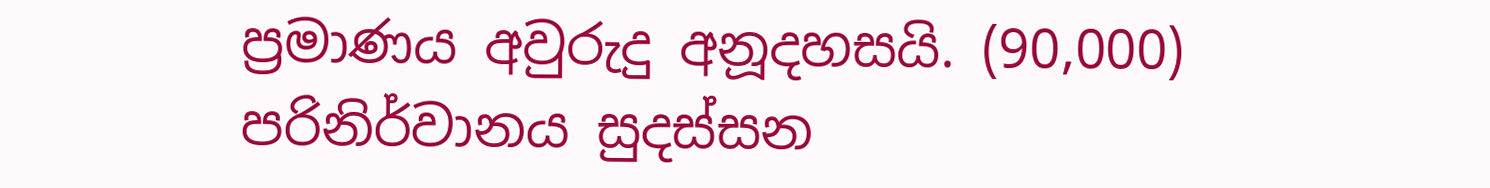ප්‍රමාණය අවුරුදු අනූදහසයි. (90,000)
පරිනිර්වානය සුදස්සන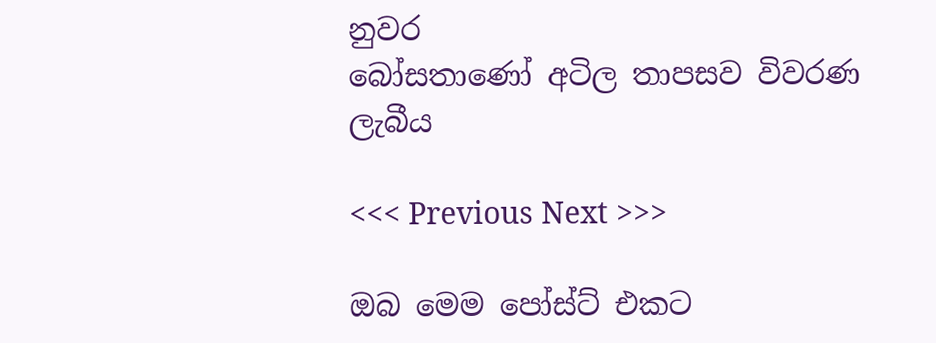නුවර
බෝසතාණෝ අටිල තාපසව විවරණ ලැබීය

<<< Previous Next >>>

ඔබ මෙම පෝස්ට් එකට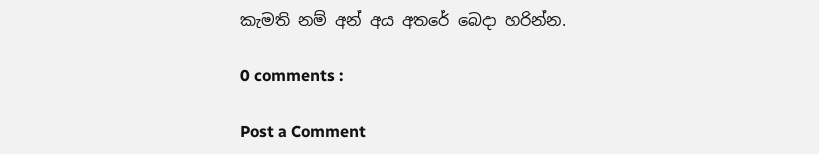කැමති නම් අන් අය අතරේ බෙදා හරින්න.

0 comments :

Post a Comment